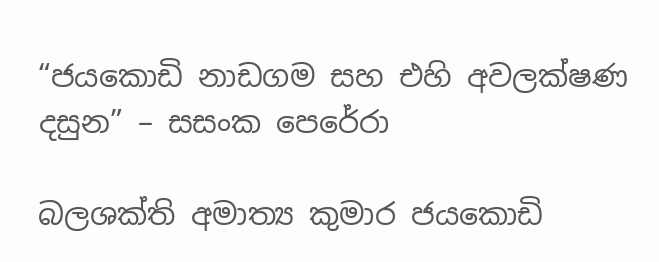“ජයකොඩි නාඩගම සහ එහි අවලක්ෂණ දසුන” – සසංක පෙරේරා

බලශක්ති අමාත්‍ය කුමාර ජයකොඩි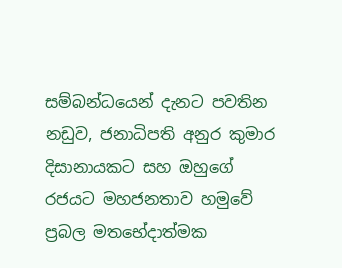සම්බන්ධයෙන් දැනට පවතින නඩුව, ජනාධිපති අනුර කුමාර දිසානායකට සහ ඔහුගේ රජයට මහජනතාව හමුවේ ප්‍රබල මතභේදාත්මක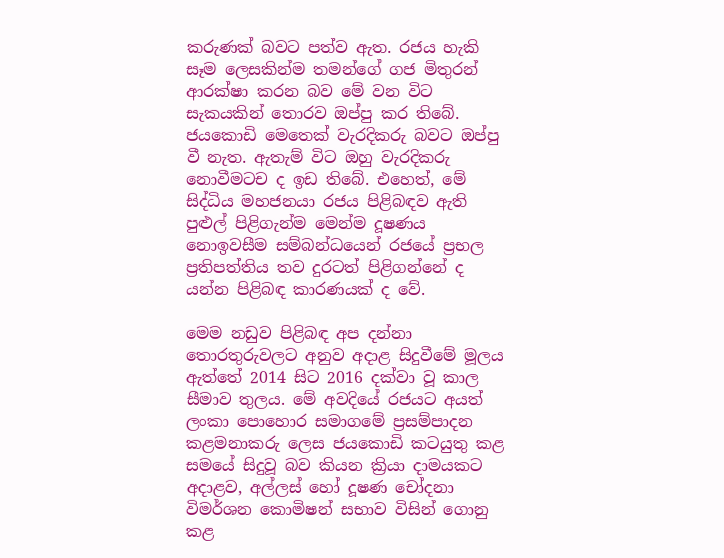කරුණක් බවට පත්ව ඇත. රජය හැකි සෑම ලෙසකින්ම තමන්ගේ ගජ මිතුරන් ආරක්ෂා කරන බව මේ වන විට සැකයකින් තොරව ඔප්පු කර තිබේ. ජයකොඩි මෙතෙක් වැරදිකරු බවට ඔප්පු වී නැත. ඇතැම් විට ඔහු වැරදිකරු නොවීමටච ද ඉඩ තිබේ. එහෙත්, මේ සිද්ධිය මහජනයා රජය පිළිබඳව ඇති පුළුල් පිළිගැන්ම මෙන්ම දූෂණය නොඉවසීම සම්බන්ධයෙන් රජයේ ප්‍රභල ප්‍රතිපත්තිය තව දුරටත් පිළිගන්නේ ද යන්න පිළිබඳ කාරණයක් ද වේ.

මෙම නඩුව පිළිබඳ අප දන්නා තොරතුරුවලට අනුව අදාළ සිදුවීමේ මූලය ඇත්තේ 2014 සිට 2016 දක්වා වූ කාල සීමාව තුලය. මේ අවදියේ රජයට අයත් ලංකා පොහොර සමාගමේ ප්‍රසම්පාදන කළමනාකරු ලෙස ජයකොඩි කටයුතු කළ සමයේ සිදුවූ බව කියන ක්‍රියා දාමයකට අදාළව, අල්ලස් හෝ දූෂණ චෝදනා විමර්ශන කොමිෂන් සභාව විසින් ගොනු කළ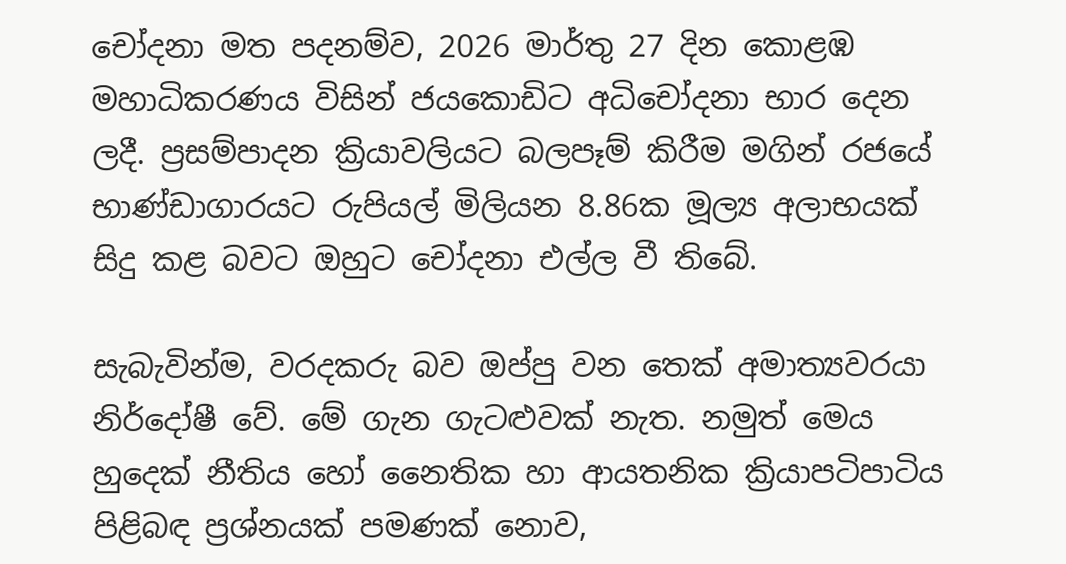චෝදනා මත පදනම්ව, 2026 මාර්තු 27 දින කොළඹ මහාධිකරණය විසින් ජයකොඩිට අධිචෝදනා භාර දෙන ලදී. ප්‍රසම්පාදන ක්‍රියාවලියට බලපෑම් කිරීම මගින් රජයේ භාණ්ඩාගාරයට රුපියල් මිලියන 8.86ක මූල්‍ය අලාභයක් සිදු කළ බවට ඔහුට චෝදනා එල්ල වී තිබේ.

සැබැවින්ම, වරදකරු බව ඔප්පු වන තෙක් අමාත්‍යවරයා නිර්දෝෂී වේ. මේ ගැන ගැටළුවක් නැත. නමුත් මෙය හුදෙක් නීතිය හෝ නෛතික හා ආයතනික ක්‍රියාපටිපාටිය පිළිබඳ ප්‍රශ්නයක් පමණක් නොව,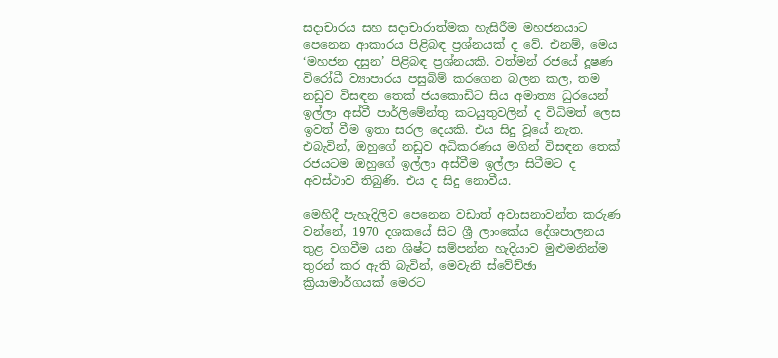සදාචාරය සහ සදාචාරාත්මක හැසිරීම මහජනයාට පෙනෙන ආකාරය පිළිබඳ ප්‍රශ්නයක් ද වේ. එනම්, මෙය ‘මහජන දසුන’ පිළිබඳ ප්‍රශ්නයකි. වත්මන් රජයේ දූෂණ විරෝධී ව්‍යාපාරය පසුබිම් කරගෙන බලන කල, තම නඩුව විසඳන තෙක් ජයකොඩිට සිය අමාත්‍ය ධුරයෙන් ඉල්ලා අස්වී පාර්ලිමේන්තු කටයුතුවලින් ද විධිමත් ලෙස ඉවත් වීම ඉතා සරල දෙයකි. එය සිදු වූයේ නැත. එබැවින්, ඔහුගේ නඩුව අධිකරණය මගින් විසඳන තෙක් රජයටම ඔහුගේ ඉල්ලා අස්වීම ඉල්ලා සිටීමට ද අවස්ථාව තිබුණි. එය ද සිදු නොවීය.

මෙහිදී පැහැදිලිව පෙනෙන වඩාත් අවාසනාවන්ත කරුණ වන්නේ, 1970 දශකයේ සිට ශ්‍රී ලාංකේය දේශපාලනය තුළ වගවීම යන ශිෂ්ට සම්පන්න හැදියාව මුළුමනින්ම තුරන් කර ඇති බැවින්, මෙවැනි ස්වේච්ඡා ක්‍රියාමාර්ගයක් මෙරට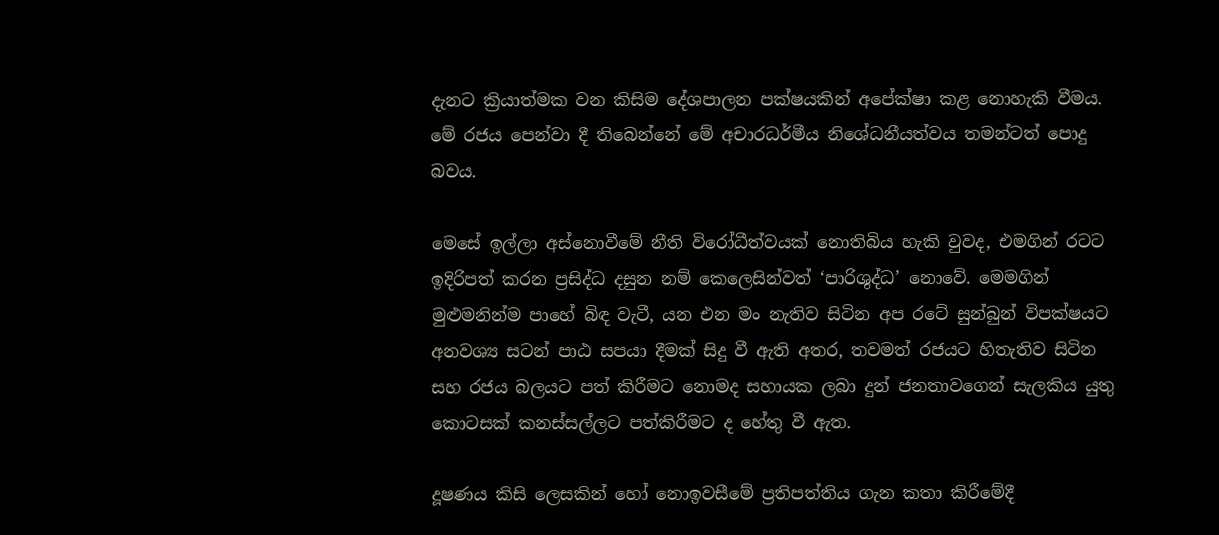දැනට ක්‍රියාත්මක වන කිසිම දේශපාලන පක්ෂයකින් අපේක්ෂා කළ නොහැකි වීමය. මේ රජය පෙන්වා දී තිබෙන්නේ මේ අචාරධර්මීය නිශේධනීයත්වය තමන්ටත් පොදු බවය.

මෙසේ ඉල්ලා අස්නොවීමේ නීති විරෝධීත්වයක් නොතිබිය හැකි වුවද, එමගින් රටට ඉදිරිපත් කරන ප්‍රසිද්ධ දසුන නම් කෙලෙසින්වත් ‘පාරිශුද්ධ’ නොවේ. මෙමගින් මුළුමනින්ම පාහේ බිඳ වැටී, යන එන මං නැතිව සිටින අප රටේ සුන්බුන් විපක්ෂයට අනවශ්‍ය සටන් පාඨ සපයා දීමක් සිදු වී ඇති අතර, තවමත් රජයට හිතැතිව සිටින සහ රජය බලයට පත් කිරීමට නොමද සහායක ලබා දුන් ජනතාවගෙන් සැලකිය යුතු කොටසක් කනස්සල්ලට පත්කිරීමට ද හේතු වී ඇත.

දූෂණය කිසි ලෙසකින් හෝ නොඉවසීමේ ප්‍රතිපත්තිය ගැන කතා කිරීමේදී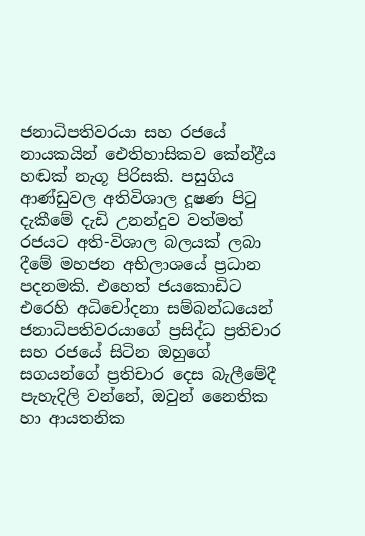ජනාධිපතිවරයා සහ රජයේ නායකයින් ඓතිහාසිකව කේන්ද්‍රීය හඬක් නැගූ පිරිසකි. පසුගිය ආණ්ඩුවල අතිවිශාල දූෂණ පිටු දැකීමේ දැඩි උනන්දුව වත්මත් රජයට අති-විශාල බලයක් ලබා දීමේ මහජන අභිලාශයේ ප්‍රධාන පදනමකි. එහෙත් ජයකොඩිට එරෙහි අධිචෝදනා සම්බන්ධයෙන් ජනාධිපතිවරයාගේ ප්‍රසිද්ධ ප්‍රතිචාර සහ රජයේ සිටින ඔහුගේ සගයන්ගේ ප්‍රතිචාර දෙස බැලීමේදී පැහැදිලි වන්නේ, ඔවුන් නෛතික හා ආයතනික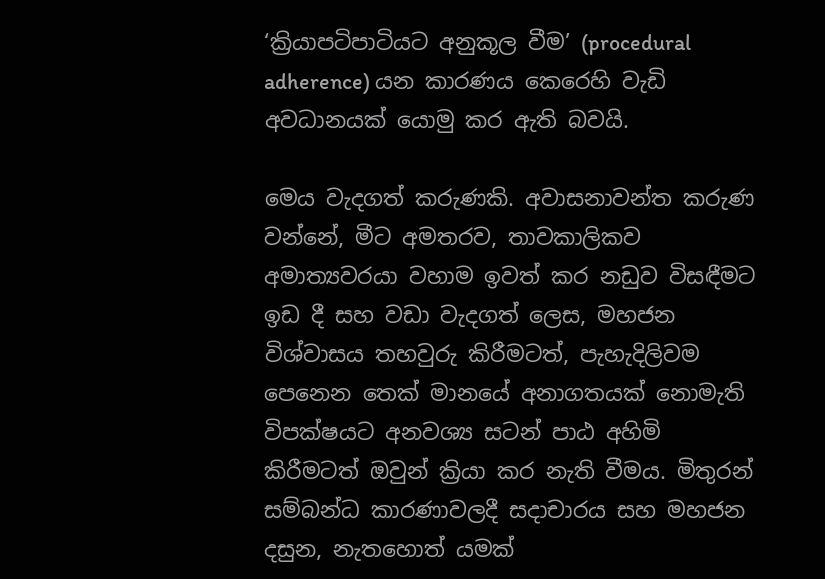‘ක්‍රියාපටිපාටියට අනුකූල වීම’ (procedural adherence) යන කාරණය කෙරෙහි වැඩි අවධානයක් යොමු කර ඇති බවයි.

මෙය වැදගත් කරුණකි. අවාසනාවන්ත කරුණ වන්නේ, මීට අමතරව, තාවකාලිකව අමාත්‍යවරයා වහාම ඉවත් කර නඩුව විසඳීමට ඉඩ දී සහ වඩා වැදගත් ලෙස, මහජන විශ්වාසය තහවුරු කිරීමටත්, පැහැදිලිවම පෙනෙන තෙක් මානයේ අනාගතයක් නොමැති විපක්ෂයට අනවශ්‍ය සටන් පාඨ අහිමි කිරීමටත් ඔවුන් ක්‍රියා කර නැති වීමය. මිතුරන් සම්බන්ධ කාරණාවලදී සදාචාරය සහ මහජන දසුන, නැතහොත් යමක්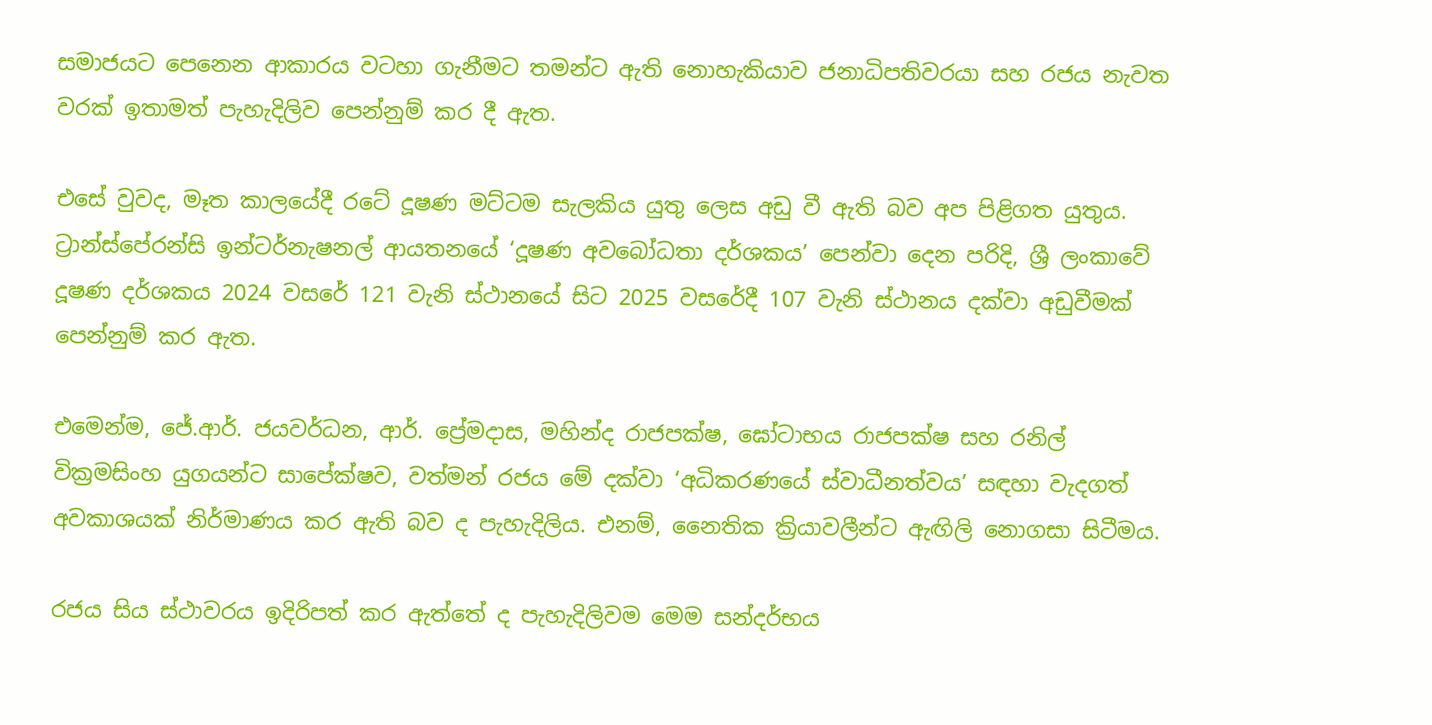සමාජයට පෙනෙන ආකාරය වටහා ගැනීමට තමන්ට ඇති නොහැකියාව ජනාධිපතිවරයා සහ රජය නැවත වරක් ඉතාමත් පැහැදිලිව පෙන්නුම් කර දී ඇත.

එසේ වුවද, මෑත කාලයේදී රටේ දූෂණ මට්ටම සැලකිය යුතු ලෙස අඩු වී ඇති බව අප පිළිගත යුතුය. ට්‍රාන්ස්පේරන්සි ඉන්ටර්නැෂනල් ආයතනයේ ‘දූෂණ අවබෝධතා දර්ශකය’ පෙන්වා දෙන පරිදි, ශ්‍රී ලංකාවේ දූෂණ දර්ශකය 2024 වසරේ 121 වැනි ස්ථානයේ සිට 2025 වසරේදී 107 වැනි ස්ථානය දක්වා අඩුවීමක් පෙන්නුම් කර ඇත.

එමෙන්ම, ජේ.ආර්. ජයවර්ධන, ආර්. ප්‍රේමදාස, මහින්ද රාජපක්ෂ, ඝෝටාභය රාජපක්ෂ සහ රනිල් වික්‍රමසිංහ යුගයන්ට සාපේක්ෂව, වත්මන් රජය මේ දක්වා ‘අධිකරණයේ ස්වාධීනත්වය’ සඳහා වැදගත් අවකාශයක් නිර්මාණය කර ඇති බව ද පැහැදිලිය. එනම්, නෛතික ක්‍රියාවලීන්ට ඇඟිලි නොගසා සිටීමය.

රජය සිය ස්ථාවරය ඉදිරිපත් කර ඇත්තේ ද පැහැදිලිවම මෙම සන්දර්භය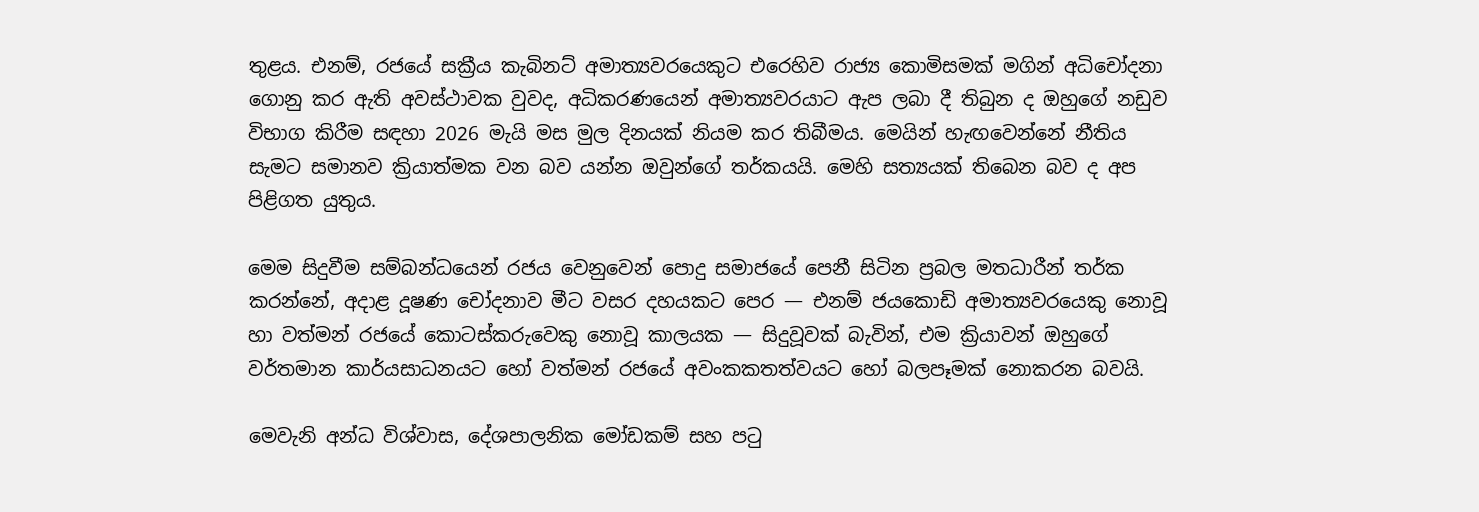තුළය. එනම්, රජයේ සක්‍රීය කැබිනට් අමාත්‍යවරයෙකුට එරෙහිව රාජ්‍ය කොමිසමක් මගින් අධිචෝදනා ගොනු කර ඇති අවස්ථාවක වුවද, අධිකරණයෙන් අමාත්‍යවරයාට ඇප ලබා දී තිබුන ද ඔහුගේ නඩුව විභාග කිරීම සඳහා 2026 මැයි මස මුල දිනයක් නියම කර තිබීමය. මෙයින් හැඟවෙන්නේ නීතිය සැමට සමානව ක්‍රියාත්මක වන බව යන්න ඔවුන්ගේ තර්කයයි. මෙහි සත්‍යයක් තිබෙන බව ද අප පිළිගත යුතුය.

මෙම සිදුවීම සම්බන්ධයෙන් රජය වෙනුවෙන් පොදු සමාජයේ පෙනී සිටින ප්‍රබල මතධාරීන් තර්ක කරන්නේ, අදාළ දූෂණ චෝදනාව මීට වසර දහයකට පෙර — එනම් ජයකොඩි අමාත්‍යවරයෙකු නොවූ හා වත්මන් රජයේ කොටස්කරුවෙකු නොවූ කාලයක — සිදුවූවක් බැවින්, එම ක්‍රියාවන් ඔහුගේ වර්තමාන කාර්යසාධනයට හෝ වත්මන් රජයේ අවංකකතත්වයට හෝ බලපෑමක් නොකරන බවයි.

මෙවැනි අන්ධ විශ්වාස, දේශපාලනික මෝඩකම් සහ පටු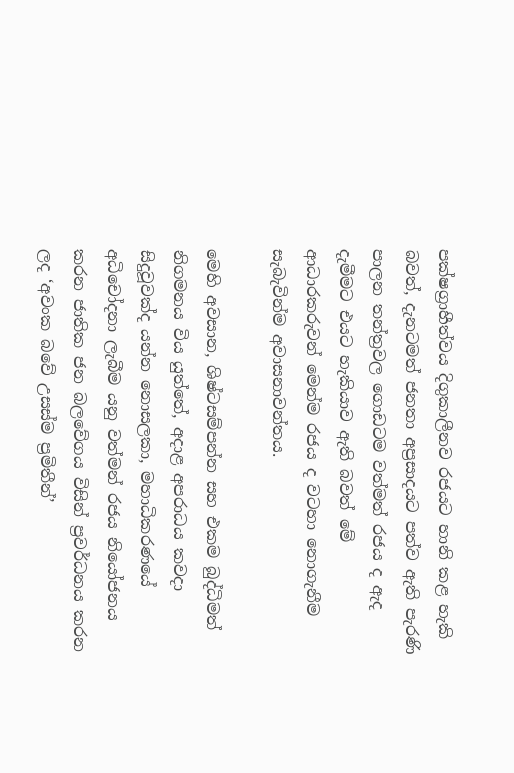පක්ෂග්‍රාහීත්වය දිගුකාලීනව රජයට හානි කළ හැකි බවත්, දැනටමත් ජනතා අප්‍රසාදයට පත්ව ඇති පැරණි පාලන තන්ත්‍රවල ගොඩටම වත්මත් රජය ද ඇද දැමීමට එයට හැකියාව ඇති බවත් මේ ආධාරකරුවන් මෙන්ම රජය ද වටහා නොගැනීම සැබැවින්ම අවාසනාවන්තය.

මෙහි අවසාන, ශිෂ්ටසම්පන්න සහ එකම බුද්ධිමත් නිගමනය විය යුත්තේ, අදාළ අපරාධය කවදා සිදුවූවක්ද යන්න නොසලකා, මහාධිකරණයේ අධිචෝදනා ලැබීම යනු වත්මන් රජය නියෝජනය කරන ජාතික ජන බලවේගය විසින් ප්‍රවර්ධනය කරන ලද ‘අවංක බවේ උසස්ම ප්‍රමිතීන්’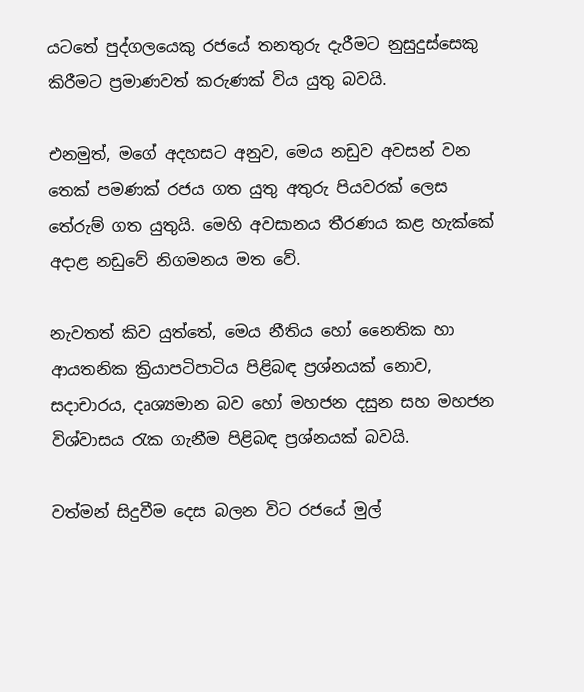යටතේ පුද්ගලයෙකු රජයේ තනතුරු දැරීමට නුසුදුස්සෙකු කිරීමට ප්‍රමාණවත් කරුණක් විය යුතු බවයි.

එනමුත්, මගේ අදහසට අනුව, මෙය නඩුව අවසන් වන තෙක් පමණක් රජය ගත යුතු අතුරු පියවරක් ලෙස තේරුම් ගත යුතුයි. මෙහි අවසානය තීරණය කළ හැක්කේ අදාළ නඩුවේ නිගමනය මත වේ.

නැවතත් කිව යුත්තේ, මෙය නීතිය හෝ නෛතික හා ආයතනික ක්‍රියාපටිපාටිය පිළිබඳ ප්‍රශ්නයක් නොව, සදාචාරය, දෘශ්‍යමාන බව හෝ මහජන දසුන සහ මහජන විශ්වාසය රැක ගැනීම පිළිබඳ ප්‍රශ්නයක් බවයි.

වත්මන් සිදුවීම දෙස බලන විට රජයේ මුල්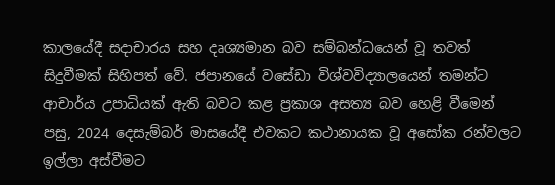කාලයේදී සදාචාරය සහ දෘශ්‍යමාන බව සම්බන්ධයෙන් වූ තවත් සිදුවීමක් සිහිපත් වේ. ජපානයේ වසේඩා විශ්වවිද්‍යාලයෙන් තමන්ට ආචාර්ය උපාධියක් ඇති බවට කළ ප්‍රකාශ අසත්‍ය බව හෙළි වීමෙන් පසු, 2024 දෙසැම්බර් මාසයේදී එවකට කථානායක වූ අසෝක රන්වලට ඉල්ලා අස්වීමට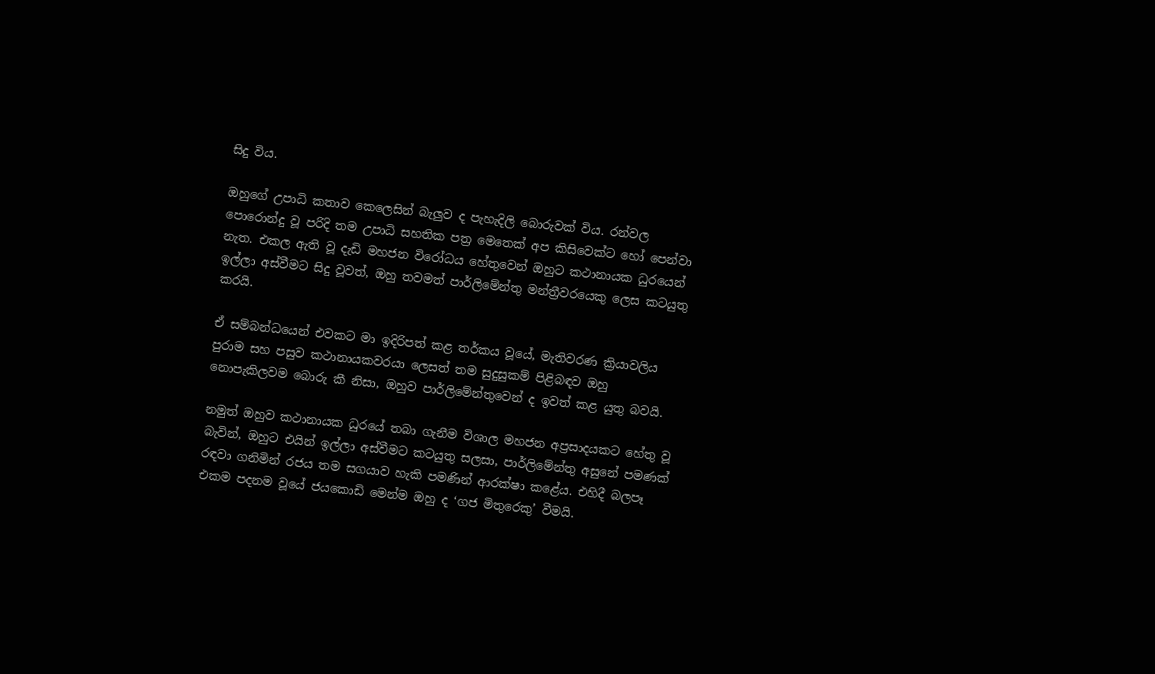සිදු විය.

ඔහුගේ උපාධි කතාව කෙලෙසින් බැලුව ද පැහැදිලි බොරුවක් විය. රන්වල පොරොන්දු වූ පරිදි තම උපාධි සහතික පත්‍ර මෙතෙක් අප කිසිවෙක්ට හෝ පෙන්වා නැත. එකල ඇති වූ දැඩි මහජන විරෝධය හේතුවෙන් ඔහුට කථානායක ධුරයෙන් ඉල්ලා අස්වීමට සිදු වූවත්, ඔහු තවමත් පාර්ලිමේන්තු මන්ත්‍රීවරයෙකු ලෙස කටයුතු කරයි.

ඒ සම්බන්ධයෙන් එවකට මා ඉදිරිපත් කළ තර්කය වූයේ, මැතිවරණ ක්‍රියාවලිය පුරාම සහ පසුව කථානායකවරයා ලෙසත් තම සුදුසුකම් පිළිබඳව ඔහු නොපැකිලවම බොරු කී නිසා, ඔහුව පාර්ලිමේන්තුවෙන් ද ඉවත් කළ යුතු බවයි.

නමුත් ඔහුව කථානායක ධුරයේ තබා ගැනීම විශාල මහජන අප්‍රසාදයකට හේතු වූ බැවින්, ඔහුට එයින් ඉල්ලා අස්වීමට කටයුතු සලසා, පාර්ලිමේන්තු අසුනේ පමණක් රඳවා ගනිමින් රජය තම සගයාව හැකි පමණින් ආරක්ෂා කළේය. එහිදී බලපෑ එකම පදනම වූයේ ජයකොඩි මෙන්ම ඔහු ද ‘ගජ මිතුරෙකු’ වීමයි.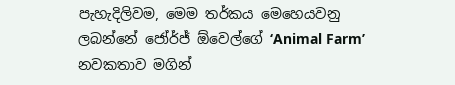පැහැදිලිවම, මෙම තර්කය මෙහෙයවනු ලබන්නේ ජෝර්ජ් ඕවෙල්ගේ ‘Animal Farm’ නවකතාව මගින්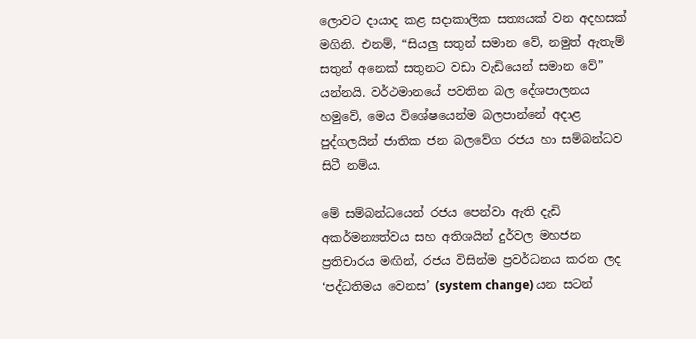ලොවට දායාද කළ සදාකාලික සත්‍යයක් වන අදහසක් මගිනි. එනම්, “සියලු සතුන් සමාන වේ, නමුත් ඇතැම් සතුන් අනෙක් සතුනට වඩා වැඩියෙන් සමාන වේ” යන්නයි. වර්ථමානයේ පවතින බල දේශපාලනය හමුවේ, මෙය විශේෂයෙන්ම බලපාන්නේ අදාළ පුද්ගලයින් ජාතික ජන බලවේග රජය හා සම්බන්ධව සිටී නම්ය.

මේ සම්බන්ධයෙන් රජය පෙන්වා ඇති දැඩි අකර්මන්‍යත්වය සහ අතිශයින් දුර්වල මහජන ප්‍රතිචාරය මඟින්, රජය විසින්ම ප්‍රවර්ධනය කරන ලද ‘පද්ධතිමය වෙනස’ (system change) යන සටන්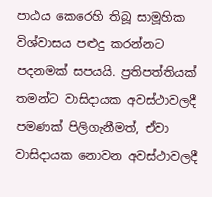පාඨය කෙරෙහි තිබූ සාමූහික විශ්වාසය පළුදු කරන්නට පදනමක් සපයයි. ප්‍රතිපත්තියක් තමන්ට වාසිදායක අවස්ථාවලදී පමණක් පිලිගැනීමත්, ඒවා වාසිදායක නොවන අවස්ථාවලදී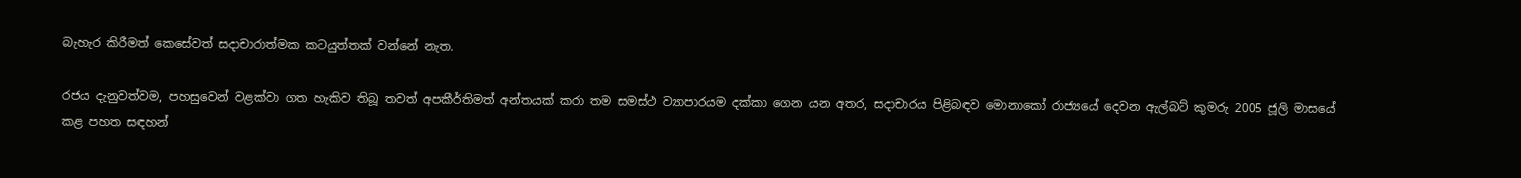බැහැර කිරීමත් කෙසේවත් සදාචාරාත්මක කටයුත්තක් වන්නේ නැත.

රජය දැනුවත්වම, පහසුවෙන් වළක්වා ගත හැකිව තිබූ තවත් අපකීර්තිමත් අන්තයක් කරා තම සමස්ථ ව්‍යාපාරයම දක්කා ගෙන යන අතර, සදාචාරය පිළිබඳව මොනාකෝ රාජ්‍යයේ දෙවන ඇල්බට් කුමරු 2005 ජූලි මාසයේ කළ පහත සඳහන්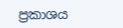ප්‍රකාශය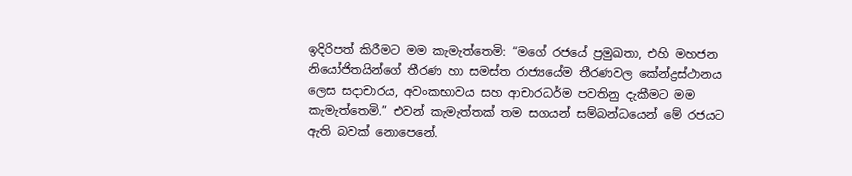ඉදිරිපත් කිරීමට මම කැමැත්තෙමි: “මගේ රජයේ ප්‍රමුඛතා, එහි මහජන නියෝජිතයින්ගේ තීරණ හා සමස්ත රාජ්‍යයේම තීරණවල කේන්ද්‍රස්ථානය ලෙස සදාචාරය, අවංකභාවය සහ ආචාරධර්ම පවතිනු දැකීමට මම කැමැත්තෙමි.” එවන් කැමැත්තක් තම සගයන් සම්බන්ධයෙන් මේ රජයට ඇති බවක් නොපෙනේ.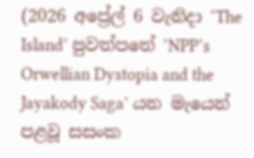(2026 අප්‍රේල් 6 වැනිදා ‘The Island’ පුවත්පතේ ‘NPP’s Orwellian Dystopia and the Jayakody Saga’ යන මැයෙන් පළවූ සසංක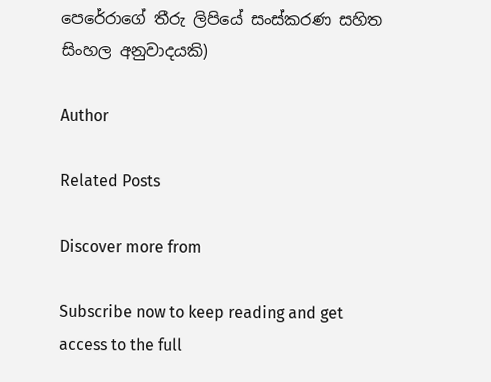පෙරේරාගේ තීරු ලිපියේ සංස්කරණ සහිත සිංහල අනුවාදයකි)

Author

Related Posts

Discover more from

Subscribe now to keep reading and get access to the full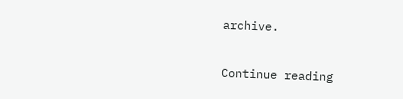archive.

Continue reading